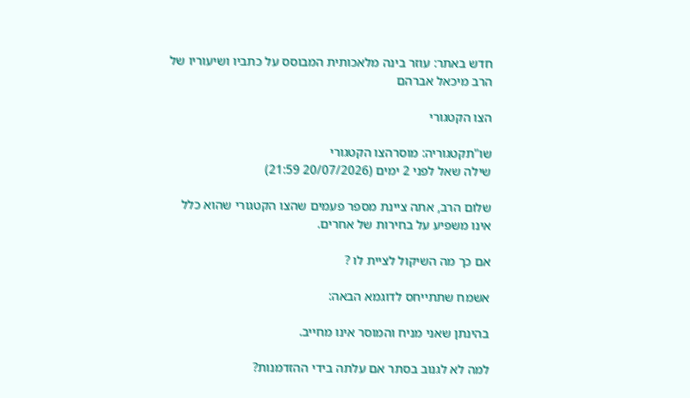חדש באתר: עוזר בינה מלאכותית המבוסס על כתביו ושיעוריו של הרב מיכאל אברהם

הצו הקטגורי

שו"תקטגוריה: מוסרהצו הקטגורי
שילה שאל לפני 2 ימים (20/07/2026 21:59)

שלום הרב, אתה ציינת מספר פעמים שהצו הקטגורי שהוא כלל אינו משפיע על בחירות של אחרים.

אם כך מה השיקול לציית לו ?

אשמח שתתייחס לדוגמא הבאה:

בהינתן שאני מניח והמוסר אינו מחייב.

למה לא לגנוב בסתר אם עלתה בידי ההזדמנות?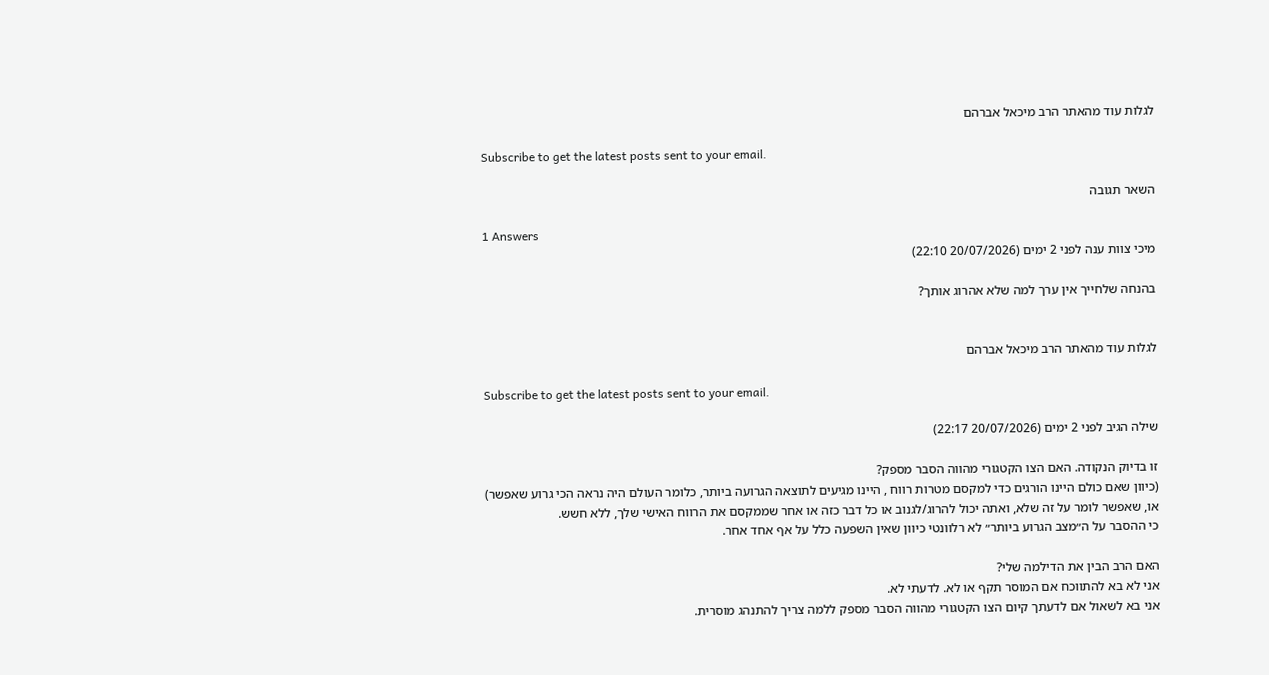לגלות עוד מהאתר הרב מיכאל אברהם

Subscribe to get the latest posts sent to your email.

השאר תגובה

1 Answers
מיכי צוות ענה לפני 2 ימים (20/07/2026 22:10)

בהנחה שלחייך אין ערך למה שלא אהרוג אותך?


לגלות עוד מהאתר הרב מיכאל אברהם

Subscribe to get the latest posts sent to your email.

שילה הגיב לפני 2 ימים (20/07/2026 22:17)

זו בדיוק הנקודה. האם הצו הקטגורי מהווה הסבר מספק?
(כיוון שאם כולם היינו הורגים כדי למקסם מטרות רווח , היינו מגיעים לתוצאה הגרועה ביותר, כלומר העולם היה נראה הכי גרוע שאפשר)
או, שאפשר לומר על זה שלא, ואתה יכול להרוג/לגנוב או כל דבר כזה או אחר שממקסם את הרווח האישי שלך, ללא חשש.
כי ההסבר על ה״מצב הגרוע ביותר״ לא רלוונטי כיוון שאין השפעה כלל על אף אחד אחר.

האם הרב הבין את הדילמה שלי?
אני לא בא להתווכח אם המוסר תקף או לא. לדעתי לא.
אני בא לשאול אם לדעתך קיום הצו הקטגורי מהווה הסבר מספק ללמה צריך להתנהג מוסרית.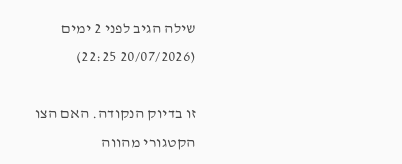שילה הגיב לפני 2 ימים (20/07/2026 22:25)

זו בדיוק הנקודה. האם הצו הקטגורי מהווה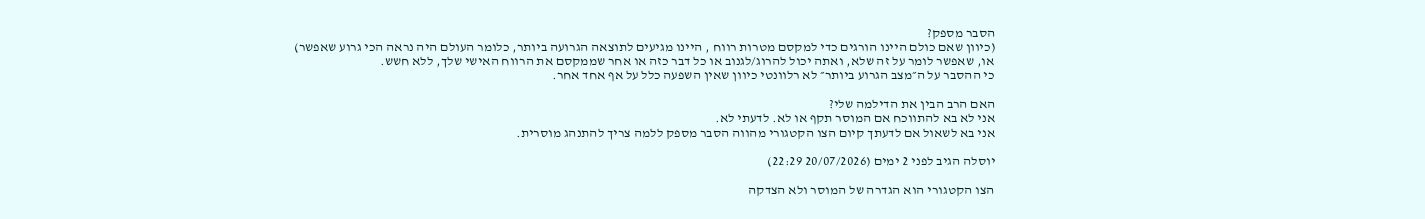הסבר מספק?
(כיוון שאם כולם היינו הורגים כדי למקסם מטרות רווח , היינו מגיעים לתוצאה הגרועה ביותר, כלומר העולם היה נראה הכי גרוע שאפשר)
או, שאפשר לומר על זה שלא, ואתה יכול להרוג/לגנוב או כל דבר כזה או אחר שממקסם את הרווח האישי שלך, ללא חשש.
כי ההסבר על ה״מצב הגרוע ביותר״ לא רלוונטי כיוון שאין השפעה כלל על אף אחד אחר.

האם הרב הבין את הדילמה שלי?
אני לא בא להתווכח אם המוסר תקף או לא. לדעתי לא.
אני בא לשאול אם לדעתך קיום הצו הקטגורי מהווה הסבר מספק ללמה צריך להתנהג מוסרית.

יוסלה הגיב לפני 2 ימים (20/07/2026 22:29)

הצו הקטגורי הוא הגדרה של המוסר ולא הצדקה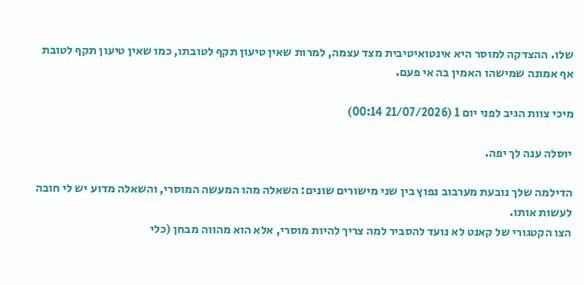שלו. ההצדקה למוסר היא אינטואיטיבית מצד עצמה, למרות שאין טיעון תקף לטובתו, כמו שאין טיעון תקף לטובת אף אמונה שמישהו האמין בה אי פעם.

מיכי צוות הגיב לפני יום 1 (21/07/2026 00:14)

יוסלה ענה לך יפה.

הדילמה שלך נובעת מערבוב נפוץ בין שני מישורים שונים: השאלה מהו המעשה המוסרי, והשאלה מדוע יש לי חובה לעשות אותו.
הצו הקטגורי של קאנט לא נועד להסביר למה צריך להיות מוסרי, אלא הוא מהווה מבחן (כלי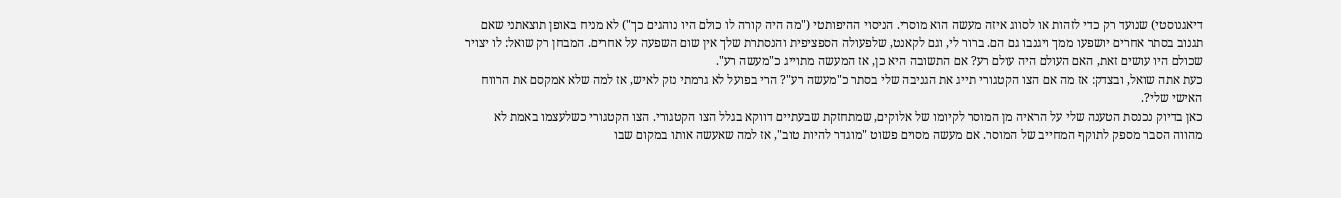דיאגנוסטי) שנועד רק כדי לזהות או לסווג איזה מעשה הוא מוסרי. הניסוי ההיפותטי ("מה היה קורה לו כולם היו נוהגים כך") לא מניח באופן תוצאתני שאם תגנוב בסתר אחרים יושפעו ממך ויגנבו גם הם. ברור לי, וגם לקאנט, שלפעולה הספציפית והנסתרת שלך אין שום השפעה על אחרים. המבחן רק שואל: לו יצויר שכולם היו עושים זאת, האם העולם היה עולם רע? אם התשובה היא כן, אז המעשה מתוייג כ"מעשה רע".
כעת אתה שואל, ובצדק: אז מה אם הצו הקטגורי תייג את הגניבה שלי בסתר כ"מעשה רע"? הרי בפועל לא גרמתי נזק לאיש, אז למה שלא אמקסם את הרווח האישי שלי?.
כאן בדיוק נכנסת הטענה שלי על הראיה מן המוסר לקיומו של אלוקים, שמתחזקת שבעתיים דווקא בגלל הצו הקטגורי. הצו הקטגורי כשלעצמו באמת לא מהווה הסבר מספק לתוקף המחייב של המוסר. אם מעשה מסוים פשוט "מוגדר להיות טוב", אז למה שאעשה אותו במקום שבו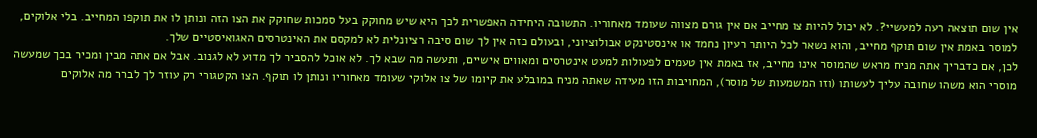אין שום תוצאה רעה למעשיי?. לא יכול להיות צו מחייב אם אין גורם מצווה שעומד מאחוריו. התשובה היחידה האפשרית לכך היא שיש מחוקק בעל סמכות שחוקק את הצו הזה ונותן לו את תוקפו המחייב. בלי אלוקים, למוסר באמת אין שום תוקף מחייב, והוא נשאר לכל היותר רעיון נחמד או אינסטינקט אבולוציוני, ובעולם כזה אין לך שום סיבה רציונלית לא למקסם את האינטרסים האגואיסטיים שלך.
לכן, אם כדבריך אתה מניח מראש שהמוסר אינו מחייב, אז באמת אין טעמים לפעולות למעט אינטרסים ומאווים אישיים, ותעשה מה שבא לך. לא אוכל להסביר לך מדוע לא לגנוב. אבל אם אתה מבין ומכיר בכך שמעשה מוסרי הוא משהו שחובה עליך לעשותו (וזו המשמעות של מוסר), המחויבות הזו מעידה שאתה מניח במובלע את קיומו של צו אלוקי שעומד מאחוריו ונותן לו תוקף. הצו הקטגורי רק עוזר לך לברר מה אלוקים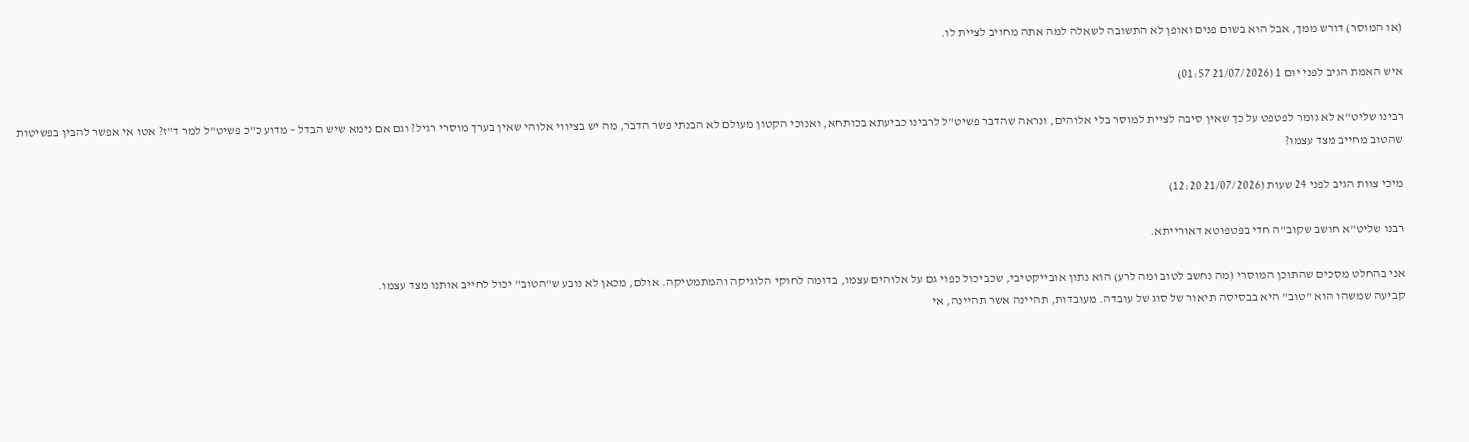(או המוסר) דורש ממך, אבל הוא בשום פנים ואופן לא התשובה לשאלה למה אתה מחויב לציית לו.

איש האמת הגיב לפני יום 1 (21/07/2026 01:57)

רבינו שליט"א לא גומר לפטפט על כך שאין סיבה לציית למוסר בלי אלוהים, ונראה שהדבר פשיט"ל לרבינו כביעתא בכותחא, ואנוכי הקטון מעולם לא הבנתי פשר הדבר, מה יש בציווי אלוהי שאין בערך מוסרי רגיל? וגם אם נימא שיש הבדל – מדוע כ"כ פשיט"ל למר ד"ז? אטו אי אפשר להבין בפשיטות שהטוב מחייב מצד עצמו?

מיכי צוות הגיב לפני 24 שעות (21/07/2026 12:20)

רבנו שליט"א חושב שקוב"ה חדי בפטפוטא דאורייתא.

אני בהחלט מסכים שהתוכן המוסרי (מה נחשב לטוב ומה לרע) הוא נתון אובייקטיבי, שכביכול כפוי גם על אלוהים עצמו, בדומה לחוקי הלוגיקה והמתמטיקה. אולם, מכאן לא נובע ש"הטוב" יכול לחייב אותנו מצד עצמו.
קביעה שמשהו הוא "טוב" היא בבסיסה תיאור של סוג של עובדה. מעובדות, תהיינה אשר תהיינה, אי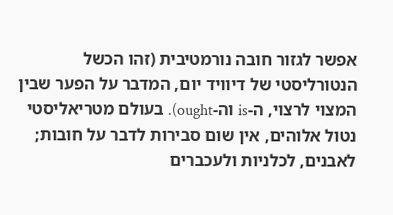אפשר לגזור חובה נורמטיבית (זהו הכשל הנטורליסטי של דיוויד יום, המדבר על הפער שבין המצוי לרצוי, ה-is וה-ought). בעולם מטריאליסטי נטול אלוהים, אין שום סבירות לדבר על חובות; לאבנים, לכלניות ולעכברים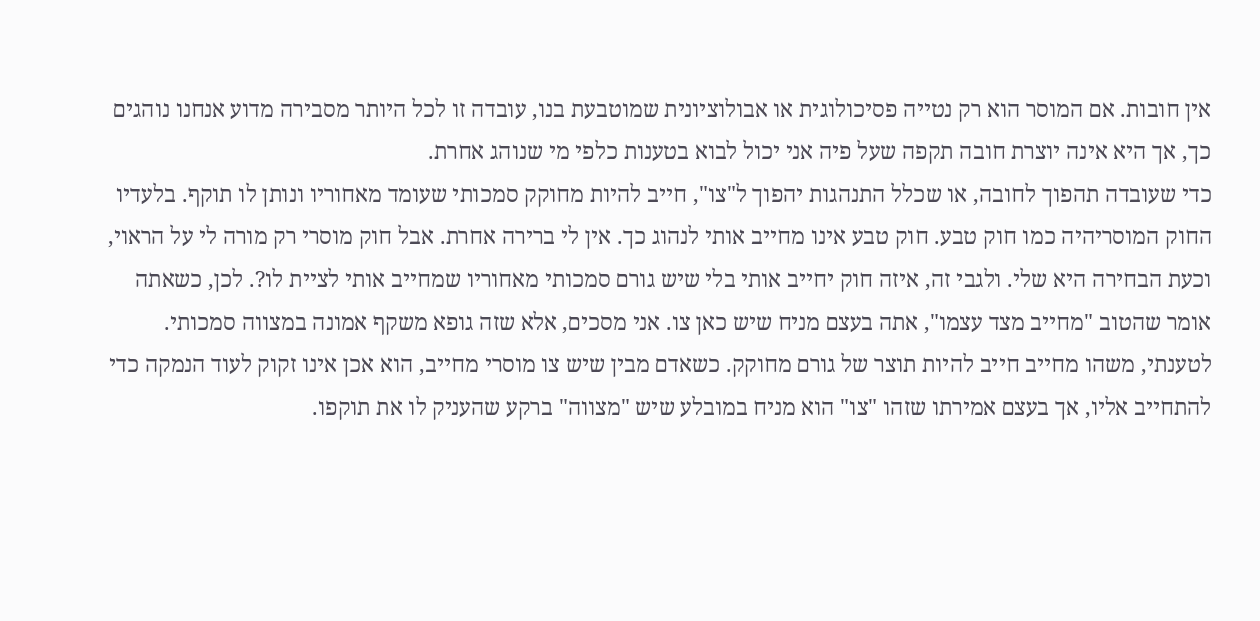אין חובות. אם המוסר הוא רק נטייה פסיכולוגית או אבולוציונית שמוטבעת בנו, עובדה זו לכל היותר מסבירה מדוע אנחנו נוהגים כך, אך היא אינה יוצרת חובה תקפה שעל פיה אני יכול לבוא בטענות כלפי מי שנוהג אחרת.
כדי שעובדה תהפוך לחובה, או שכלל התנהגות יהפוך ל"צו", חייב להיות מחוקק סמכותי שעומד מאחוריו ונותן לו תוקף. בלעדיו החוק המוסריהיה כמו חוק טבע. חוק טבע אינו מחייב אותי לנהוג כך. אין לי ברירה אחרת. אבל חוק מוסרי רק מורה לי על הראוי, וכעת הבחירה היא שלי. ולגבי זה, איזה חוק יחייב אותי בלי שיש גורם סמכותי מאחוריו שמחייב אותי לציית לו?. לכן, כשאתה אומר שהטוב "מחייב מצד עצמו", אתה בעצם מניח שיש כאן צו. אני מסכים, אלא שזה גופא משקף אמונה במצווה סמכותי. לטענתי, משהו מחייב חייב להיות תוצר של גורם מחוקק. כשאדם מבין שיש צו מוסרי מחייב, הוא אכן אינו זקוק לעוד הנמקה כדי להתחייב אליו, אך בעצם אמירתו שזהו "צו" הוא מניח במובלע שיש "מצווה" ברקע שהעניק לו את תוקפו.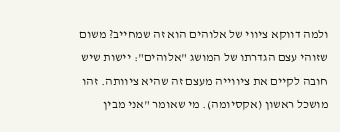ולמה דווקא ציווי של אלוהים הוא זה שמחייב? משום שזוהי עצם הגדרתו של המושג "אלוהים": יישות שיש חובה לקיים את ציווייה מעצם זה שהיא ציוותה. זהו מושכל ראשון (אקסיומה). מי שאומר "אני מבין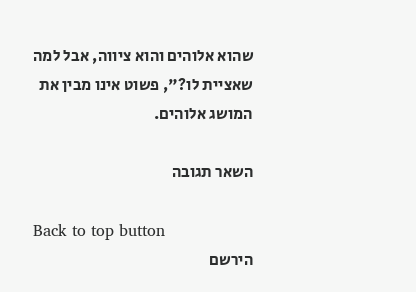שהוא אלוהים והוא ציווה, אבל למה שאציית לו?", פשוט אינו מבין את המושג אלוהים.

השאר תגובה

Back to top button
הירשם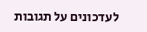לעדכונים על תגובות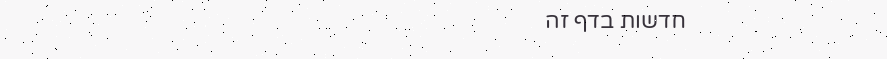חדשות בדף זה